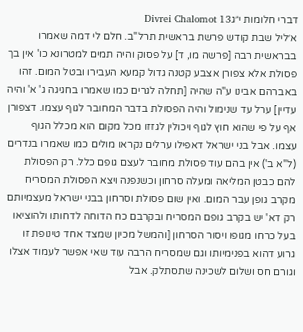דברי חלומות י״גDivrei Chalomot 13
א׳ליל שבת קודש פרשת בראשית תרל"ב. חלם לי דמה שאמרו בבראשית רבה [פרשה מו, ד] על פסוק והיה תמים למטרונא כו' אין בך פסולת אלא צפורן אצבע קטנה גדול קמעא העבירו ובטל המום. זהו באברהם אבינו ע"ה שהיה [תחלה לגרים כמו שאמרו בחגיגה ג' א' והיה עדיין] ערל עד שנימול והיה הפסולת בדבר המחובר לגוף עצמו. דצפורן אף על פי שהוא חוץ לגוף ויכולין לגזזו מכל מקום הוא מכלל הגוף עצמו. אבל בני ישראל דאפילו ערלים נקראו מולים כמו שאמרו בנדרים (ל"א ב') אין בהם עוד פסולת מחובר לעצם גופם כלל. רק הפסולת להם כבטן המליאה ומעלה סרחון וכשנפנה ויצא הפסולת המסריח מקרב גופן עבר המום. ואין שום פסולת וסרחון בבני ישראל מעצמיותם רק דא' יש בקרב גופם המסריח ובקרבם כח הדוחה לדחותו ולהוציאו בעל כרחו מגופו ויסור הסרחון [והמשל מכיון שמצד אחד טינופת זו גרוע דהוא בפנימיותו וגם שמסריח הרבה עוד שאי אפשר לעמוד אצלו וגורם חס ושלום לשכינה שתסתלק. אבל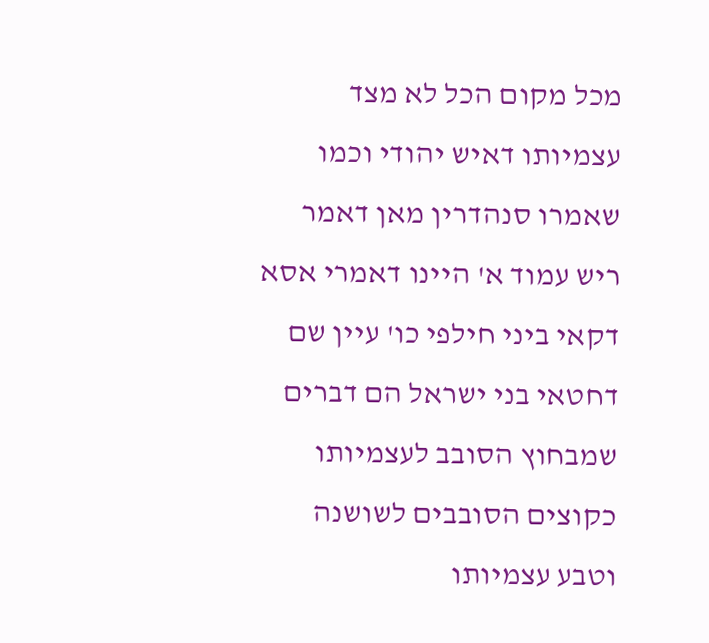מכל מקום הכל לא מצד עצמיותו דאיש יהודי וכמו שאמרו סנהדרין מאן דאמר ריש עמוד א' היינו דאמרי אסא דקאי ביני חילפי כו' עיין שם דחטאי בני ישראל הם דברים שמבחוץ הסובב לעצמיותו כקוצים הסובבים לשושנה וטבע עצמיותו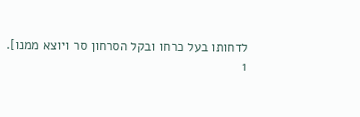לדחותו בעל כרחו ובקל הסרחון סר ויוצא ממנו].
1